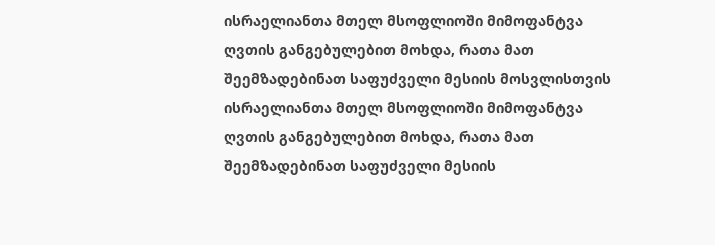ისრაელიანთა მთელ მსოფლიოში მიმოფანტვა ღვთის განგებულებით მოხდა, რათა მათ შეემზადებინათ საფუძველი მესიის მოსვლისთვის
ისრაელიანთა მთელ მსოფლიოში მიმოფანტვა ღვთის განგებულებით მოხდა, რათა მათ შეემზადებინათ საფუძველი მესიის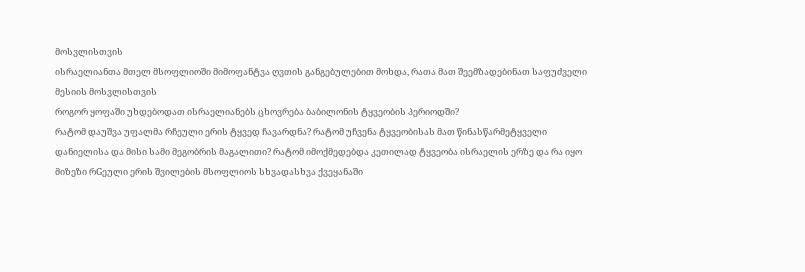მოსვლისთვის
ისრაელიანთა მთელ მსოფლიოში მიმოფანტვა ღვთის განგებულებით მოხდა, რათა მათ შეემზადებინათ საფუძველი მესიის მოსვლისთვის
როგორ ყოფაში უხდებოდათ ისრაელიანებს ცხოვრება ბაბილონის ტყვეობის პერიოდში?
რატომ დაუშვა უფალმა რჩეული ერის ტყვედ ჩავარდნა? რატომ უჩვენა ტყვეობისას მათ წინასწარმეტყველი დანიელისა და მისი სამი მეგობრის მაგალითი? რატომ იმოქმედებდა კეთილად ტყვეობა ისრაელის ერზე და რა იყო მიზეზი რGეული ერის შვილების მსოფლიოს სხვადასხვა ქვეყანაში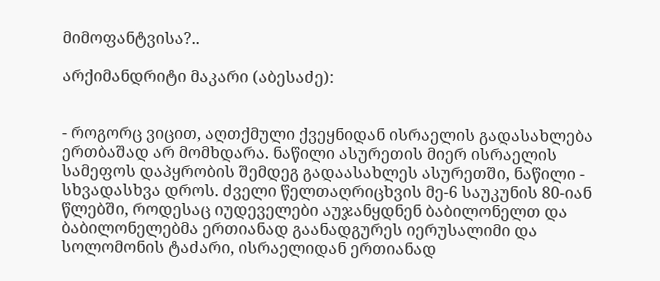მიმოფანტვისა?..

არქიმანდრიტი მაკარი (აბესაძე):


- როგორც ვიცით, აღთქმული ქვეყნიდან ისრაელის გადასახლება ერთბაშად არ მომხდარა. ნაწილი ასურეთის მიერ ისრაელის სამეფოს დაპყრობის შემდეგ გადაასახლეს ასურეთში, ნაწილი - სხვადასხვა დროს. ძველი წელთაღრიცხვის მე-6 საუკუნის 80-იან წლებში, როდესაც იუდეველები აუჯანყდნენ ბაბილონელთ და ბაბილონელებმა ერთიანად გაანადგურეს იერუსალიმი და სოლომონის ტაძარი, ისრაელიდან ერთიანად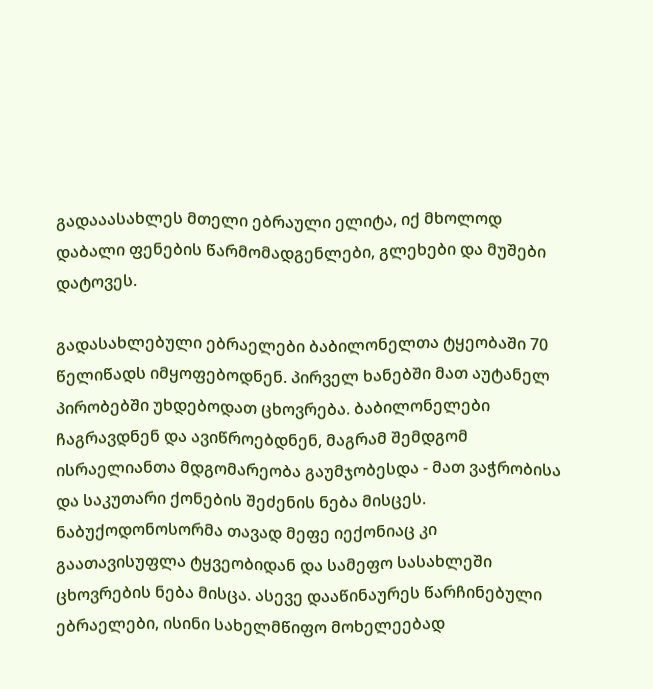გადააასახლეს მთელი ებრაული ელიტა, იქ მხოლოდ დაბალი ფენების წარმომადგენლები, გლეხები და მუშები დატოვეს.

გადასახლებული ებრაელები ბაბილონელთა ტყეობაში 70 წელიწადს იმყოფებოდნენ. პირველ ხანებში მათ აუტანელ პირობებში უხდებოდათ ცხოვრება. ბაბილონელები ჩაგრავდნენ და ავიწროებდნენ, მაგრამ შემდგომ ისრაელიანთა მდგომარეობა გაუმჯობესდა - მათ ვაჭრობისა და საკუთარი ქონების შეძენის ნება მისცეს. ნაბუქოდონოსორმა თავად მეფე იექონიაც კი გაათავისუფლა ტყვეობიდან და სამეფო სასახლეში ცხოვრების ნება მისცა. ასევე დააწინაურეს წარჩინებული ებრაელები, ისინი სახელმწიფო მოხელეებად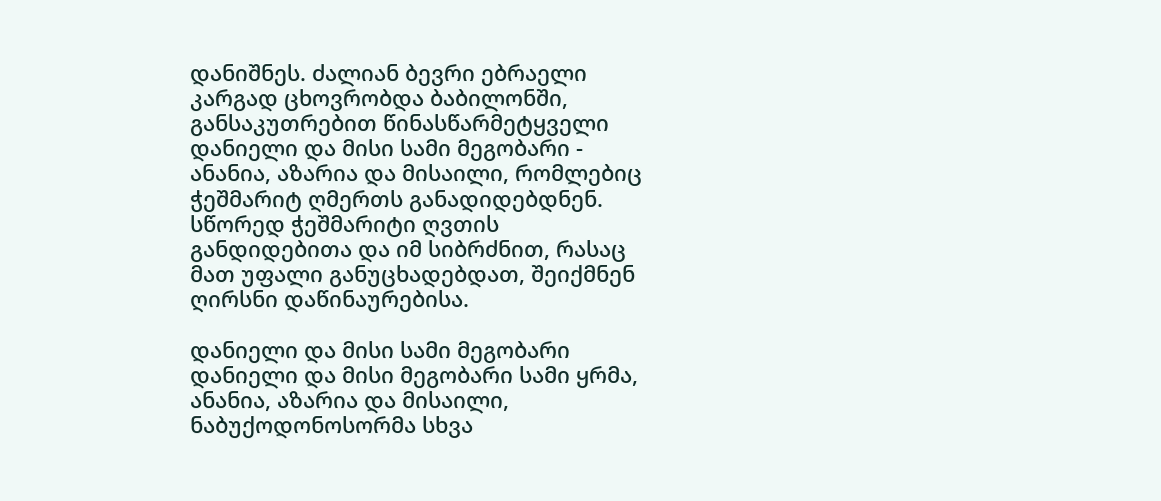დანიშნეს. ძალიან ბევრი ებრაელი კარგად ცხოვრობდა ბაბილონში, განსაკუთრებით წინასწარმეტყველი დანიელი და მისი სამი მეგობარი - ანანია, აზარია და მისაილი, რომლებიც ჭეშმარიტ ღმერთს განადიდებდნენ. სწორედ ჭეშმარიტი ღვთის განდიდებითა და იმ სიბრძნით, რასაც მათ უფალი განუცხადებდათ, შეიქმნენ ღირსნი დაწინაურებისა.

დანიელი და მისი სამი მეგობარი
დანიელი და მისი მეგობარი სამი ყრმა, ანანია, აზარია და მისაილი, ნაბუქოდონოსორმა სხვა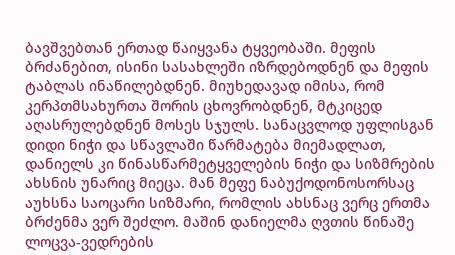ბავშვებთან ერთად წაიყვანა ტყვეობაში. მეფის ბრძანებით, ისინი სასახლეში იზრდებოდნენ და მეფის ტაბლას ინაწილებდნენ. მიუხედავად იმისა, რომ კერპთმსახურთა შორის ცხოვრობდნენ, მტკიცედ აღასრულებდნენ მოსეს სჯულს. სანაცვლოდ უფლისგან დიდი ნიჭი და სწავლაში წარმატება მიემადლათ, დანიელს კი წინასწარმეტყველების ნიჭი და სიზმრების ახსნის უნარიც მიეცა. მან მეფე ნაბუქოდონოსორსაც აუხსნა საოცარი სიზმარი, რომლის ახსნაც ვერც ერთმა ბრძენმა ვერ შეძლო. მაშინ დანიელმა ღვთის წინაშე ლოცვა-ვედრების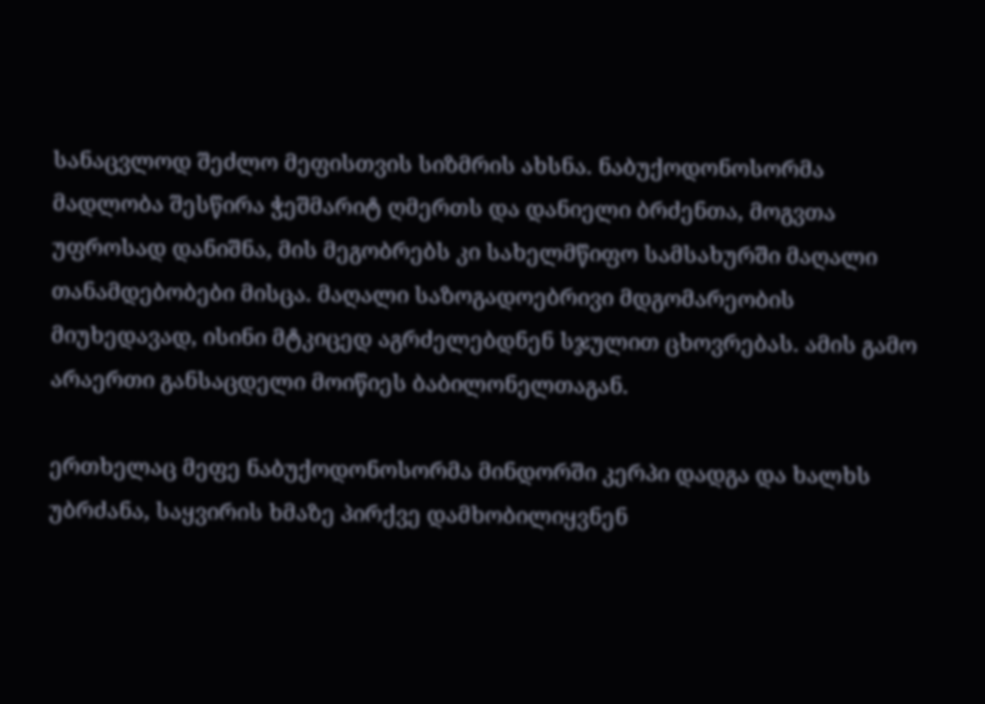სანაცვლოდ შეძლო მეფისთვის სიზმრის ახსნა. ნაბუქოდონოსორმა მადლობა შესწირა ჭეშმარიტ ღმერთს და დანიელი ბრძენთა, მოგვთა უფროსად დანიშნა, მის მეგობრებს კი სახელმწიფო სამსახურში მაღალი თანამდებობები მისცა. მაღალი საზოგადოებრივი მდგომარეობის მიუხედავად, ისინი მტკიცედ აგრძელებდნენ სჯულით ცხოვრებას. ამის გამო არაერთი განსაცდელი მოიწიეს ბაბილონელთაგან.

ერთხელაც მეფე ნაბუქოდონოსორმა მინდორში კერპი დადგა და ხალხს უბრძანა, საყვირის ხმაზე პირქვე დამხობილიყვნენ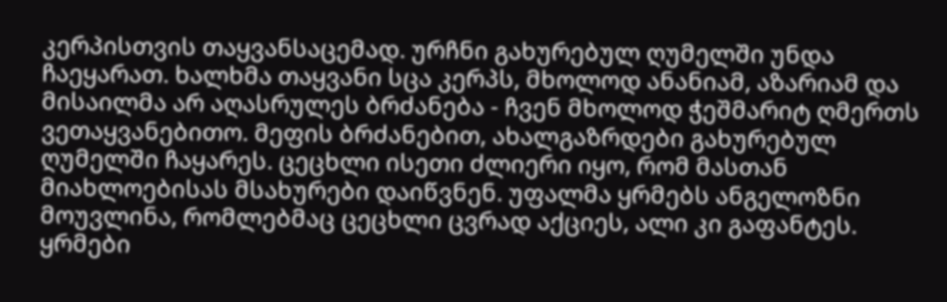კერპისთვის თაყვანსაცემად. ურჩნი გახურებულ ღუმელში უნდა ჩაეყარათ. ხალხმა თაყვანი სცა კერპს, მხოლოდ ანანიამ, აზარიამ და მისაილმა არ აღასრულეს ბრძანება - ჩვენ მხოლოდ ჭეშმარიტ ღმერთს ვეთაყვანებითო. მეფის ბრძანებით, ახალგაზრდები გახურებულ ღუმელში ჩაყარეს. ცეცხლი ისეთი ძლიერი იყო, რომ მასთან მიახლოებისას მსახურები დაიწვნენ. უფალმა ყრმებს ანგელოზნი მოუვლინა, რომლებმაც ცეცხლი ცვრად აქციეს, ალი კი გაფანტეს. ყრმები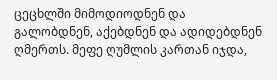ცეცხლში მიმოდიოდნენ და გალობდნენ, აქებდნენ და ადიდებდნენ ღმერთს. მეფე ღუმლის კართან იჯდა,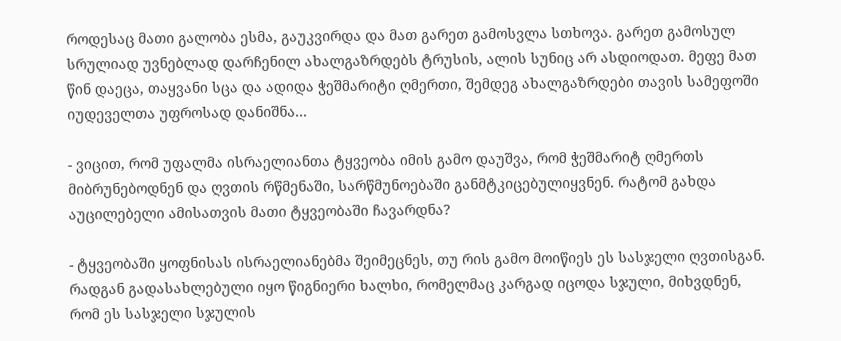როდესაც მათი გალობა ესმა, გაუკვირდა და მათ გარეთ გამოსვლა სთხოვა. გარეთ გამოსულ სრულიად უვნებლად დარჩენილ ახალგაზრდებს ტრუსის, ალის სუნიც არ ასდიოდათ. მეფე მათ წინ დაეცა, თაყვანი სცა და ადიდა ჭეშმარიტი ღმერთი, შემდეგ ახალგაზრდები თავის სამეფოში იუდეველთა უფროსად დანიშნა...

- ვიცით, რომ უფალმა ისრაელიანთა ტყვეობა იმის გამო დაუშვა, რომ ჭეშმარიტ ღმერთს მიბრუნებოდნენ და ღვთის რწმენაში, სარწმუნოებაში განმტკიცებულიყვნენ. რატომ გახდა აუცილებელი ამისათვის მათი ტყვეობაში ჩავარდნა?

- ტყვეობაში ყოფნისას ისრაელიანებმა შეიმეცნეს, თუ რის გამო მოიწიეს ეს სასჯელი ღვთისგან. რადგან გადასახლებული იყო წიგნიერი ხალხი, რომელმაც კარგად იცოდა სჯული, მიხვდნენ, რომ ეს სასჯელი სჯულის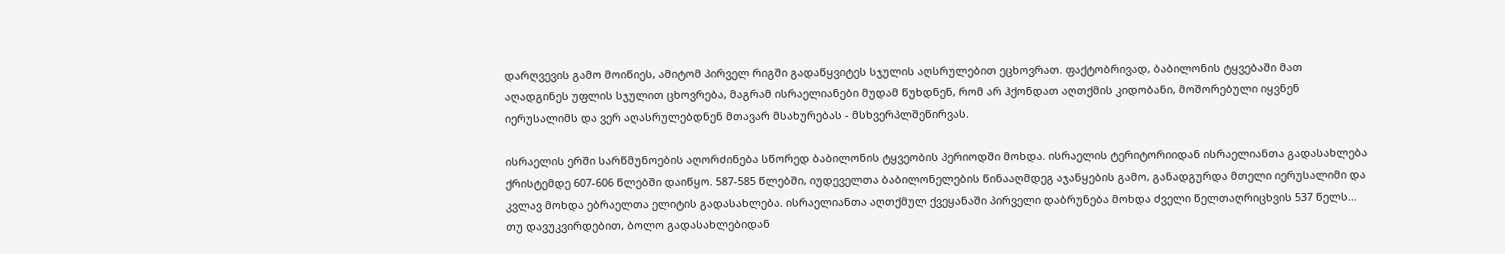დარღვევის გამო მოიწიეს, ამიტომ პირველ რიგში გადაწყვიტეს სჯულის აღსრულებით ეცხოვრათ. ფაქტობრივად, ბაბილონის ტყვებაში მათ აღადგინეს უფლის სჯულით ცხოვრება, მაგრამ ისრაელიანები მუდამ წუხდნენ, რომ არ ჰქონდათ აღთქმის კიდობანი, მოშორებული იყვნენ იერუსალიმს და ვერ აღასრულებდნენ მთავარ მსახურებას - მსხვერპლშეწირვას.

ისრაელის ერში სარწმუნოების აღორძინება სწორედ ბაბილონის ტყვეობის პერიოდში მოხდა. ისრაელის ტერიტორიიდან ისრაელიანთა გადასახლება ქრისტემდე 607-606 წლებში დაიწყო. 587-585 წლებში, იუდეველთა ბაბილონელების წინააღმდეგ აჯანყების გამო, განადგურდა მთელი იერუსალიმი და კვლავ მოხდა ებრაელთა ელიტის გადასახლება. ისრაელიანთა აღთქმულ ქვეყანაში პირველი დაბრუნება მოხდა ძველი წელთაღრიცხვის 537 წელს... თუ დავუკვირდებით, ბოლო გადასახლებიდან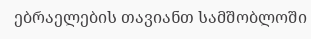ებრაელების თავიანთ სამშობლოში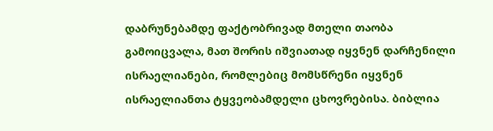დაბრუნებამდე ფაქტობრივად მთელი თაობა გამოიცვალა, მათ შორის იშვიათად იყვნენ დარჩენილი ისრაელიანები, რომლებიც მომსწრენი იყვნენ ისრაელიანთა ტყვეობამდელი ცხოვრებისა. ბიბლია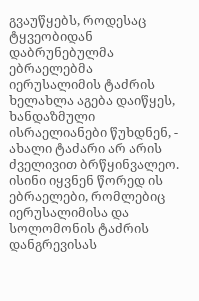გვაუწყებს, როდესაც ტყვეობიდან დაბრუნებულმა ებრაელებმა იერუსალიმის ტაძრის ხელახლა აგება დაიწყეს, ხანდაზმული ისრაელიანები წუხდნენ, - ახალი ტაძარი არ არის ძველივით ბრწყინვალეო. ისინი იყვნენ წორედ ის ებრაელები, რომლებიც იერუსალიმისა და სოლომონის ტაძრის დანგრევისას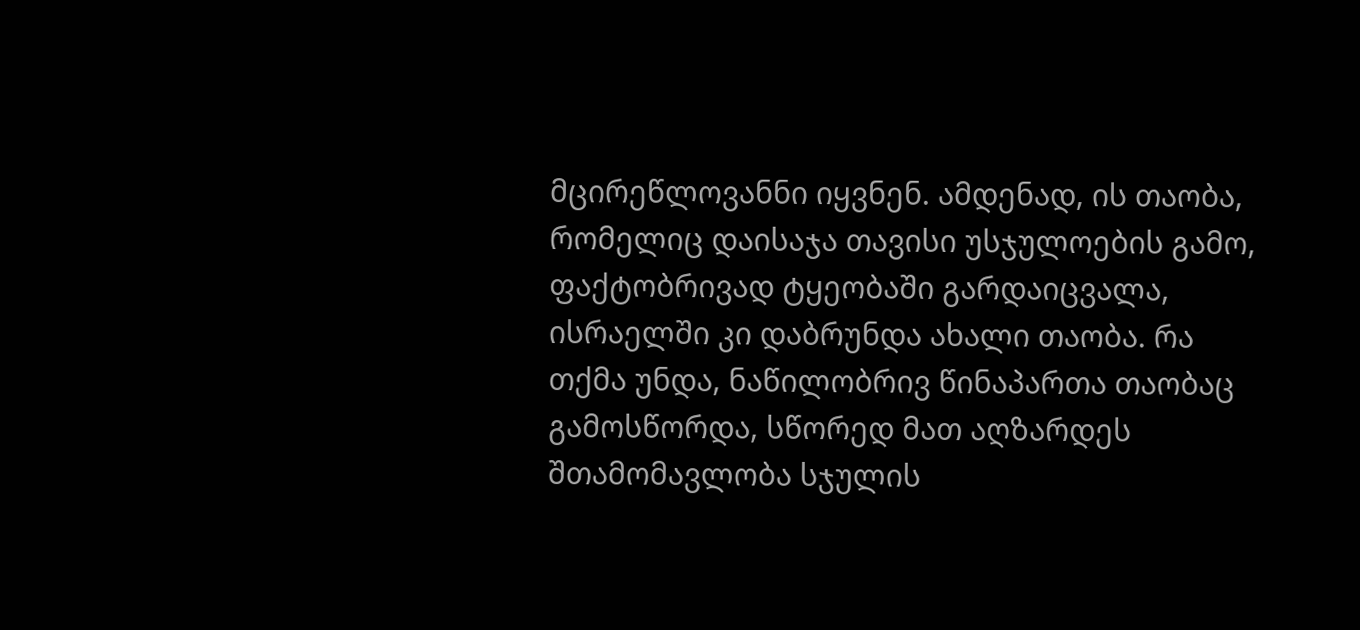მცირეწლოვანნი იყვნენ. ამდენად, ის თაობა, რომელიც დაისაჯა თავისი უსჯულოების გამო, ფაქტობრივად ტყეობაში გარდაიცვალა, ისრაელში კი დაბრუნდა ახალი თაობა. რა თქმა უნდა, ნაწილობრივ წინაპართა თაობაც გამოსწორდა, სწორედ მათ აღზარდეს შთამომავლობა სჯულის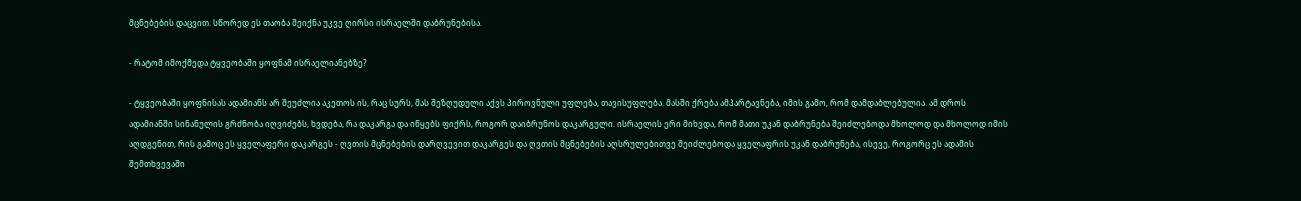მცნებების დაცვით. სწორედ ეს თაობა შეიქნა უკვე ღირსი ისრაელში დაბრუნებისა.

- რატომ იმოქმედა ტყვეობაში ყოფნამ ისრაელიანებზე?

- ტყვეობაში ყოფნისას ადამიანს არ შეუძლია აკეთოს ის, რაც სურს, მას შეზღუდული აქვს პიროვნული უფლება, თავისუფლება. მასში ქრება ამპარტავნება, იმის გამო, რომ დამდაბლებულია. ამ დროს ადამიანში სინანულის გრძნობა იღვიძებს, ხვდება, რა დაკარგა და იწყებს ფიქრს, როგორ დაიბრუნოს დაკარგული. ისრაელის ერი მიხვდა, რომ მათი უკან დაბრუნება შეიძლებოდა მხოლოდ და მხოლოდ იმის აღდგენით, რის გამოც ეს ყველაფერი დაკარგეს - ღვთის მცნებების დარღვევით დაკარგეს და ღვთის მცნებების აღსრულებითვე შეიძლებოდა ყველაფრის უკან დაბრუნება, ისევე, როგორც ეს ადამის შემთხვევაში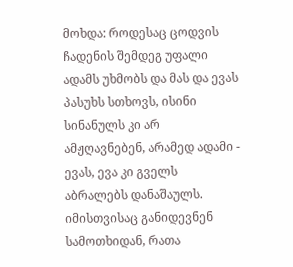მოხდა: როდესაც ცოდვის ჩადენის შემდეგ უფალი ადამს უხმობს და მას და ევას პასუხს სთხოვს, ისინი სინანულს კი არ ამჟღავნებენ, არამედ ადამი - ევას, ევა კი გველს აბრალებს დანაშაულს. იმისთვისაც განიდევნენ სამოთხიდან, რათა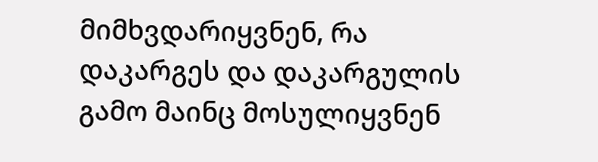მიმხვდარიყვნენ, რა დაკარგეს და დაკარგულის გამო მაინც მოსულიყვნენ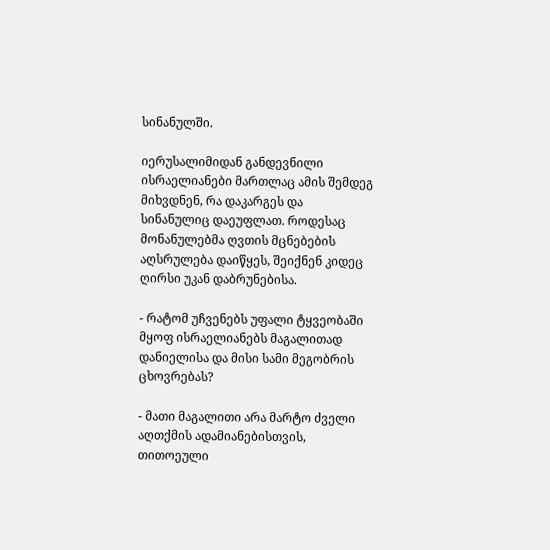სინანულში.

იერუსალიმიდან განდევნილი ისრაელიანები მართლაც ამის შემდეგ მიხვდნენ, რა დაკარგეს და სინანულიც დაეუფლათ. როდესაც მონანულებმა ღვთის მცნებების აღსრულება დაიწყეს, შეიქნენ კიდეც ღირსი უკან დაბრუნებისა.

- რატომ უჩვენებს უფალი ტყვეობაში მყოფ ისრაელიანებს მაგალითად დანიელისა და მისი სამი მეგობრის ცხოვრებას?

- მათი მაგალითი არა მარტო ძველი აღთქმის ადამიანებისთვის, თითოეული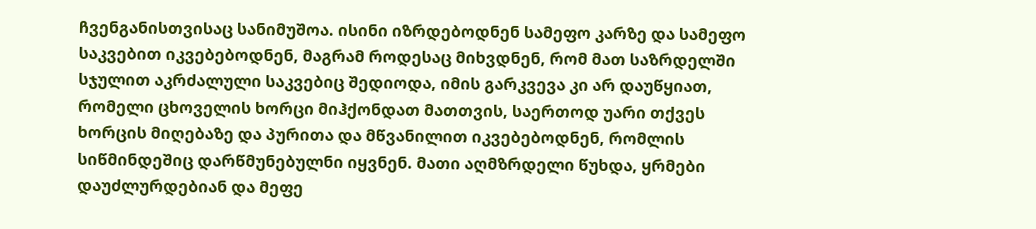ჩვენგანისთვისაც სანიმუშოა. ისინი იზრდებოდნენ სამეფო კარზე და სამეფო საკვებით იკვებებოდნენ, მაგრამ როდესაც მიხვდნენ, რომ მათ საზრდელში სჯულით აკრძალული საკვებიც შედიოდა, იმის გარკვევა კი არ დაუწყიათ, რომელი ცხოველის ხორცი მიჰქონდათ მათთვის, საერთოდ უარი თქვეს ხორცის მიღებაზე და პურითა და მწვანილით იკვებებოდნენ, რომლის სიწმინდეშიც დარწმუნებულნი იყვნენ. მათი აღმზრდელი წუხდა, ყრმები დაუძლურდებიან და მეფე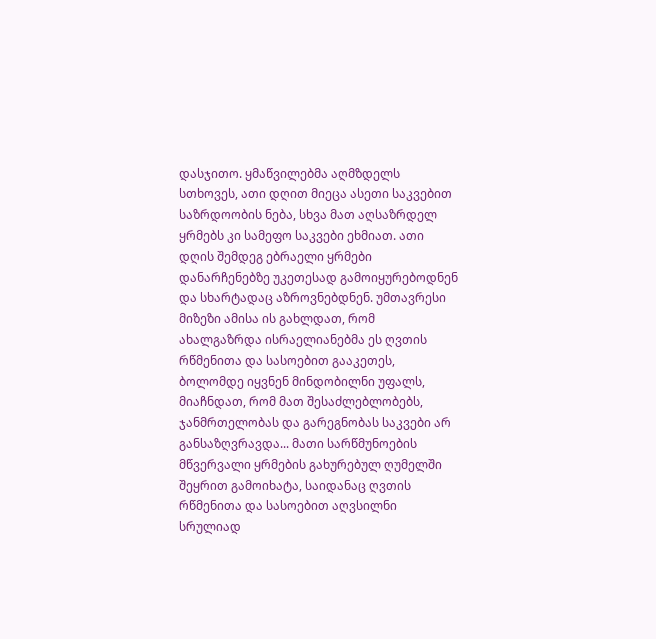დასჯითო. ყმაწვილებმა აღმზდელს სთხოვეს, ათი დღით მიეცა ასეთი საკვებით საზრდოობის ნება, სხვა მათ აღსაზრდელ ყრმებს კი სამეფო საკვები ეხმიათ. ათი დღის შემდეგ ებრაელი ყრმები დანარჩენებზე უკეთესად გამოიყურებოდნენ და სხარტადაც აზროვნებდნენ. უმთავრესი მიზეზი ამისა ის გახლდათ, რომ ახალგაზრდა ისრაელიანებმა ეს ღვთის რწმენითა და სასოებით გააკეთეს, ბოლომდე იყვნენ მინდობილნი უფალს, მიაჩნდათ, რომ მათ შესაძლებლობებს, ჯანმრთელობას და გარეგნობას საკვები არ განსაზღვრავდა... მათი სარწმუნოების მწვერვალი ყრმების გახურებულ ღუმელში შეყრით გამოიხატა, საიდანაც ღვთის რწმენითა და სასოებით აღვსილნი სრულიად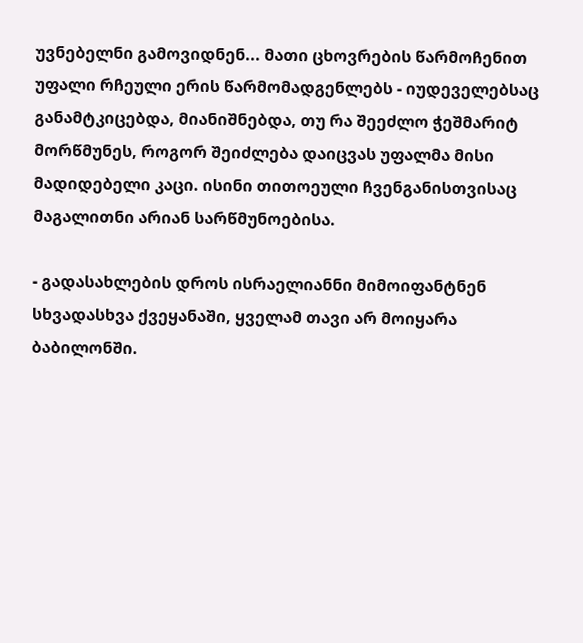უვნებელნი გამოვიდნენ... მათი ცხოვრების წარმოჩენით უფალი რჩეული ერის წარმომადგენლებს - იუდეველებსაც განამტკიცებდა, მიანიშნებდა, თუ რა შეეძლო ჭეშმარიტ მორწმუნეს, როგორ შეიძლება დაიცვას უფალმა მისი მადიდებელი კაცი. ისინი თითოეული ჩვენგანისთვისაც მაგალითნი არიან სარწმუნოებისა.

- გადასახლების დროს ისრაელიანნი მიმოიფანტნენ სხვადასხვა ქვეყანაში, ყველამ თავი არ მოიყარა ბაბილონში.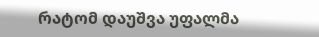რატომ დაუშვა უფალმა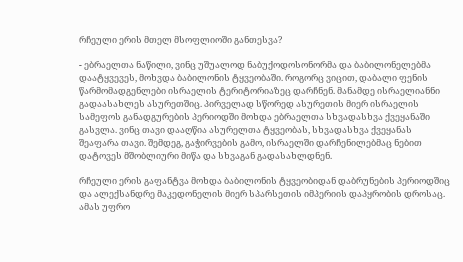რჩეული ერის მთელ მსოფლიოში განთესვა?

- ებრაელთა ნაწილი, ვინც უშუალოდ ნაბუქოდოსონორმა და ბაბილონელებმა დაატყვევეს, მოხვდა ბაბილონის ტყვეობაში. როგორც ვიცით, დაბალი ფენის წარმომადგენლები ისრაელის ტერიტორიაზეც დარჩნენ. მანამდე ისრაელიანნი გადაასახლეს ასურეთშიც. პირველად სწორედ ასურეთის მიერ ისრაელის სამეფოს განადგურების პერიოდში მოხდა ებრაელთა სხვადასხვა ქვეყანაში გასვლა. ვინც თავი დააღწია ასურელთა ტყვეობას, სხვადასხვა ქვეყანას შეაფარა თავი. შემდეგ, გაჭირვების გამო, ისრაელში დარჩენილებმაც ნებით დატოვეს მშობლიური მიწა და სხვაგან გადასახლდნენ.

რჩეული ერის გაფანტვა მოხდა ბაბილონის ტყვეობიდან დაბრუნების პერიოდშიც და ალექსანდრე მაკედონელის მიერ სპარსეთის იმპერიის დაპყრობის დროსაც. ამას უფრო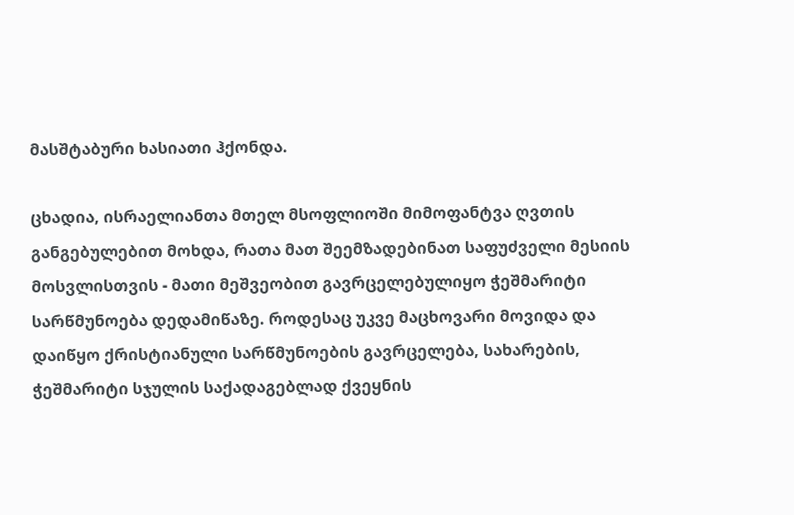მასშტაბური ხასიათი ჰქონდა.

ცხადია, ისრაელიანთა მთელ მსოფლიოში მიმოფანტვა ღვთის განგებულებით მოხდა, რათა მათ შეემზადებინათ საფუძველი მესიის მოსვლისთვის - მათი მეშვეობით გავრცელებულიყო ჭეშმარიტი სარწმუნოება დედამიწაზე. როდესაც უკვე მაცხოვარი მოვიდა და დაიწყო ქრისტიანული სარწმუნოების გავრცელება, სახარების, ჭეშმარიტი სჯულის საქადაგებლად ქვეყნის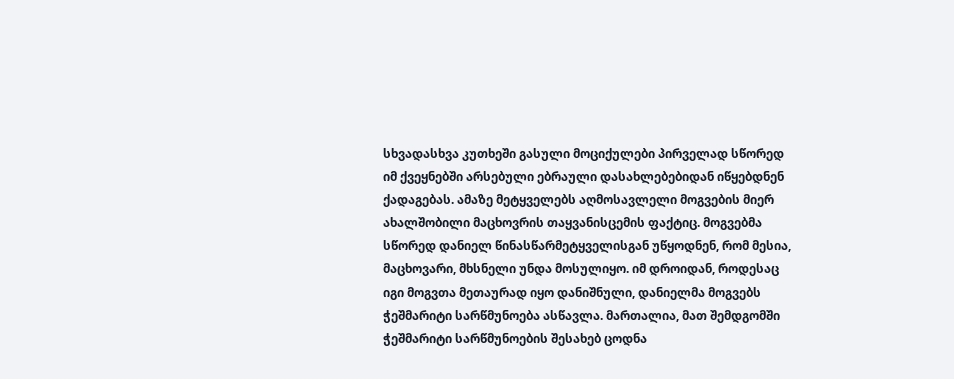სხვადასხვა კუთხეში გასული მოციქულები პირველად სწორედ იმ ქვეყნებში არსებული ებრაული დასახლებებიდან იწყებდნენ ქადაგებას. ამაზე მეტყველებს აღმოსავლელი მოგვების მიერ ახალშობილი მაცხოვრის თაყვანისცემის ფაქტიც. მოგვებმა სწორედ დანიელ წინასწარმეტყველისგან უწყოდნენ, რომ მესია, მაცხოვარი, მხსნელი უნდა მოსულიყო. იმ დროიდან, როდესაც იგი მოგვთა მეთაურად იყო დანიშნული, დანიელმა მოგვებს ჭეშმარიტი სარწმუნოება ასწავლა. მართალია, მათ შემდგომში ჭეშმარიტი სარწმუნოების შესახებ ცოდნა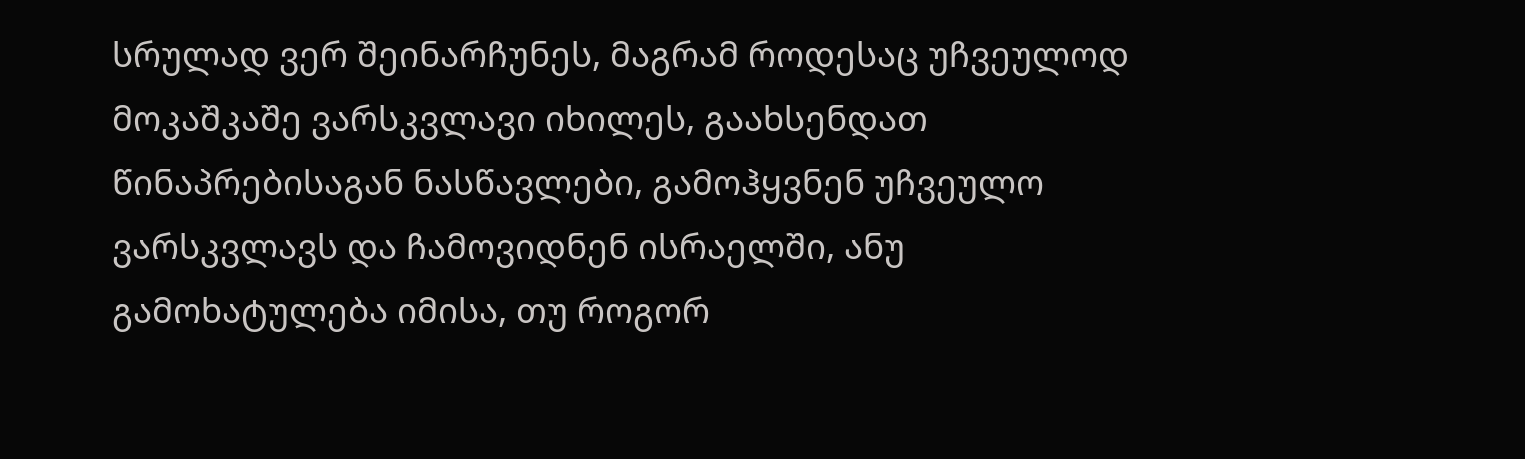სრულად ვერ შეინარჩუნეს, მაგრამ როდესაც უჩვეულოდ მოკაშკაშე ვარსკვლავი იხილეს, გაახსენდათ წინაპრებისაგან ნასწავლები, გამოჰყვნენ უჩვეულო ვარსკვლავს და ჩამოვიდნენ ისრაელში, ანუ გამოხატულება იმისა, თუ როგორ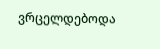ვრცელდებოდა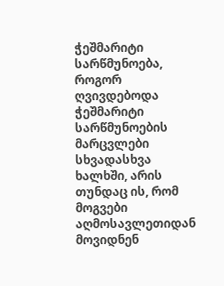ჭეშმარიტი სარწმუნოება, როგორ ღვივდებოდა ჭეშმარიტი სარწმუნოების მარცვლები სხვადასხვა ხალხში, არის თუნდაც ის, რომ მოგვები აღმოსავლეთიდან მოვიდნენ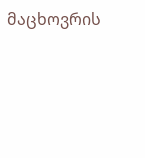მაცხოვრის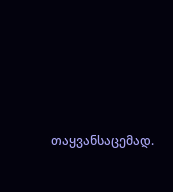თაყვანსაცემად.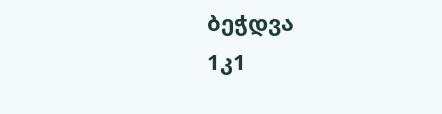ბეჭდვა
1კ1